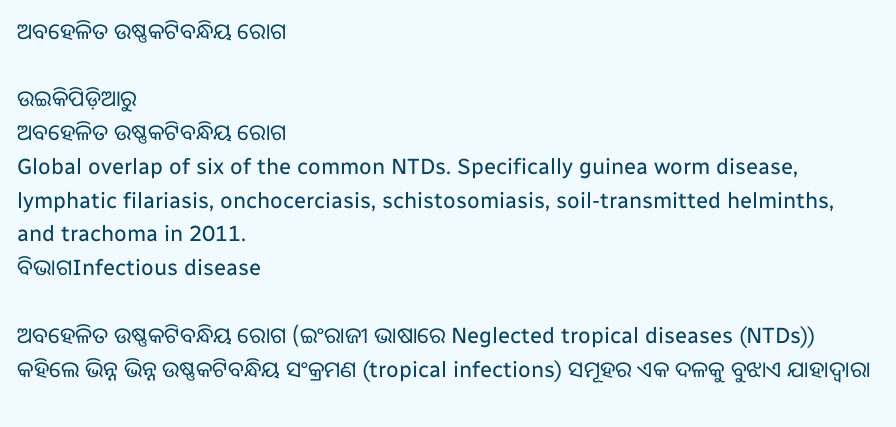ଅବ‌ହେଳିତ ଉଷ୍ଣକଟିବନ୍ଧିୟ ରୋଗ

ଉଇକିପିଡ଼ିଆ‌ରୁ
ଅବ‌ହେଳିତ ଉଷ୍ଣକଟିବନ୍ଧିୟ ରୋଗ
Global overlap of six of the common NTDs. Specifically guinea worm disease, lymphatic filariasis, onchocerciasis, schistosomiasis, soil-transmitted helminths, and trachoma in 2011.
ବିଭାଗInfectious disease

ଅବ‌ହେଳିତ ଉଷ୍ଣକଟିବନ୍ଧିୟ ରୋଗ (ଇଂରାଜୀ ଭାଷାରେ Neglected tropical diseases (NTDs)) କ‌ହିଲେ ଭିନ୍ନ ଭିନ୍ନ ଉଷ୍ଣକଟିବନ୍ଧିୟ ସଂକ୍ରମଣ (tropical infections) ସମୂହର ଏକ ଦଳକୁ ବୁଝାଏ ଯାହାଦ୍ୱାରା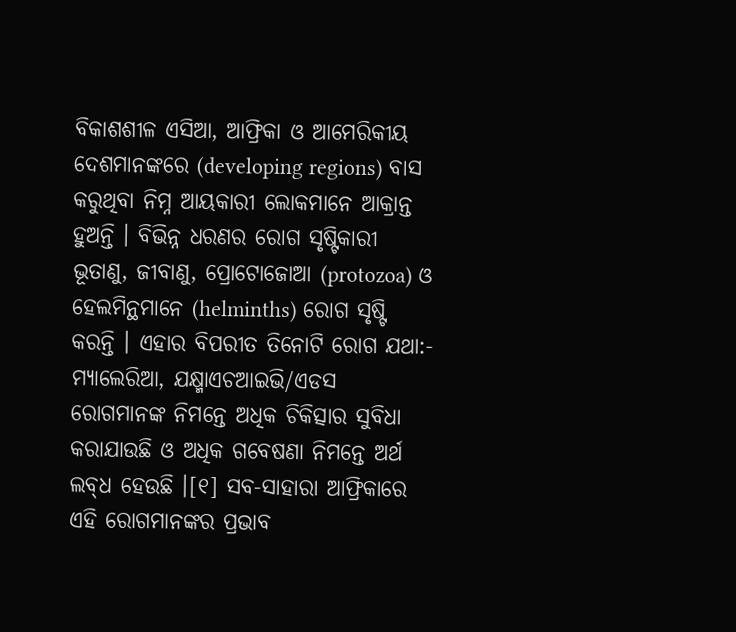ବିକାଶଶୀଳ ଏସିଆ, ଆଫ୍ରିକା ଓ ଆମେରିକୀୟ ଦେଶମାନଙ୍କରେ (developing regions) ବାସ କରୁଥିବା ନିମ୍ନ ଆୟକାରୀ ଲୋକମାନେ ଆକ୍ରାନ୍ତ ହୁଅନ୍ତି । ବିଭିନ୍ନ ଧରଣର ରୋଗ ସୃଷ୍ଟିକାରୀ ଭୂତାଣୁ, ଜୀବାଣୁ, ପ୍ରୋଟୋଜୋଆ (protozoa) ଓ ହେଲମିନ୍ଥମାନେ (helminths) ରୋଗ ସୃଷ୍ଟି କରନ୍ତି । ଏହାର ବିପରୀତ ତିନୋଟି ରୋଗ ଯଥା:- ମ୍ୟାଲେରିଆ, ଯକ୍ଷ୍ମାଏଚଆଇଭି/ଏଡସ ରୋଗମାନଙ୍କ ନିମନ୍ତେ ଅଧିକ ଚିକିତ୍ସାର ସୁବିଧା କରାଯାଉଛି ଓ ଅଧିକ ଗବେଷଣା ନିମନ୍ତେ ଅର୍ଥ ଲବ୍‌ଧ ହେଉଛି ।[୧] ସବ-ସାହାରା ଆଫ୍ରିକାରେ ଏହି ରୋଗମାନଙ୍କର ପ୍ରଭାବ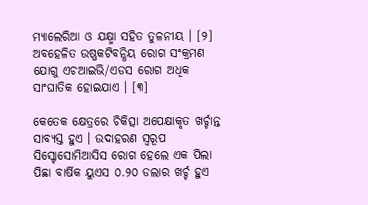ମ୍ୟାଲେରିଆ ଓ ଯକ୍ଷ୍ମା ସ‌ହିତ ତୁଳନୀୟ । [୨] ଅବ‌ହେଳିତ ଉଷ୍ଣକଟିବନ୍ଧିୟ ରୋଗ‌ ସଂକ୍ରମଣ ଯୋଗୁ ଏଚଆଇଭି/ଏଡସ ରୋଗ ଅଧିକ ସାଂଘାତିକ ହୋଇଯାଏ । [୩]

କେତେକ କ୍ଷେତ୍ରରେ ଚିକିତ୍ସା ଅପେକ୍ଷାକୃତ ଖର୍ଚ୍ଚାନ୍ତ ସାବ୍ୟସ୍ତ ହୁଏ । ଉଦାହରଣ ସ୍ୱରୂପ ସିସ୍ଟୋସୋମିଆସିସ ରୋଗ ହେଲେ ଏକ ପିଲା ପିଛା ବାର୍ଷିକ ୟୁଏସ ୦.୨୦ ଡଲାର ଖର୍ଚ୍ଚ ହୁଏ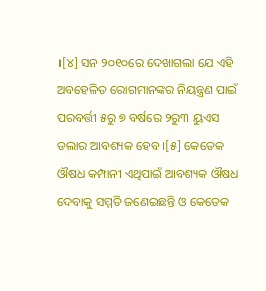।[୪] ସନ ୨୦୧୦ରେ ଦେଖାଗଲା ଯେ ଏହି ଅବ‌ହେଳିତ ରୋଗମାନଙ୍କର ନିୟନ୍ତ୍ରଣ ପାଇଁ ପରବର୍ତ୍ତୀ ୫ରୁ ୭ ବର୍ଷରେ ୨ରୁ୩ ୟୁଏସ ଡଲାର ଆବଶ୍ୟକ ହେବ ।[୫] କେତେକ ଔଷଧ କମ୍ପାନୀ ଏଥିପାଇଁ ଆବଶ୍ୟକ ଔଷଧ ଦେବାକୁ ସମ୍ମତି ଜଣେଇଛନ୍ତି ଓ କେତେକ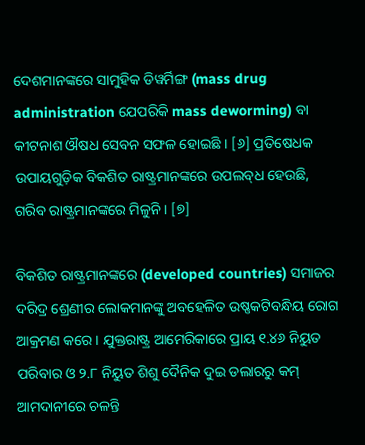ଦେଶମାନଙ୍କରେ ସାମୁହିକ ଡିୱର୍ମିଙ୍ଗ (mass drug administration ଯେପରିକି mass deworming) ବା କୀଟନାଶ ଔଷଧ ସେବନ ସଫଳ ହୋଇଛି । [୬] ପ୍ରତିଷେଧକ ଉପାୟଗୁଡ଼ିକ ବିକଶିତ ରାଷ୍ଟ୍ରମାନଙ୍କରେ ଉପଲବ୍‌ଧ ହେଉଛି, ଗରିବ ରାଷ୍ଟ୍ରମାନଙ୍କରେ ମିଳୁନି । [୭]

ବିକଶିତ ରାଷ୍ଟ୍ରମାନଙ୍କରେ (developed countries) ସମାଜର ଦରିଦ୍ର ଶ୍ରେଣୀର ଲୋକମାନଙ୍କୁ ଅବ‌ହେଳିତ ଉଷ୍ଣକଟିବନ୍ଧିୟ ରୋଗ‌ ଆକ୍ରମଣ କରେ । ଯୁକ୍ତରାଷ୍ଟ୍ର ଆମେରିକାରେ ପ୍ରାୟ ୧.୪୬ ନିୟୁତ ପରିବାର ଓ ୨.୮ ନିୟୁତ ଶିଶୁ ଦୈନିକ ଦୁଇ ଡଲାରରୁ କମ୍ ଆମଦାନୀରେ ଚଳନ୍ତି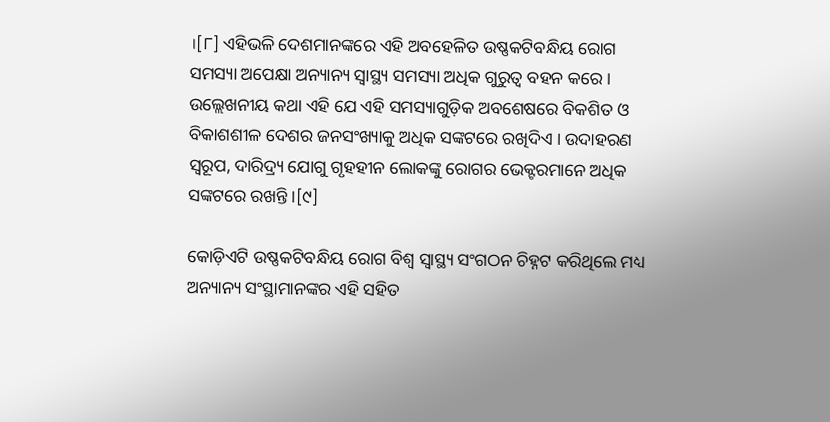।[୮] ଏହିଭଳି ଦେଶମାନଙ୍କରେ ଏହି ଅବ‌ହେଳିତ ଉଷ୍ଣକଟିବନ୍ଧିୟ ରୋଗ‌ ସମସ୍ୟା ଅପେକ୍ଷା ଅନ୍ୟାନ୍ୟ ସ୍ୱାସ୍ଥ୍ୟ ସମସ୍ୟା ଅଧିକ ଗୁରୁତ୍ୱ ବ‌ହନ କରେ । ଉଲ୍ଲେଖନୀୟ କଥା ଏହି ଯେ ଏହି ସମସ୍ୟାଗୁଡ଼ିକ ଅବଶେଷରେ ବିକଶିତ ଓ ବିକାଶଶୀଳ ଦେଶର ଜନ‌ସଂଖ୍ୟାକୁ ଅଧିକ ସଙ୍କଟରେ ରଖିଦିଏ । ଉଦାହରଣ ସ୍ୱରୂପ, ଦାରିଦ୍ର୍ୟ ଯୋଗୁ ଗୃହହୀନ ଲୋକଙ୍କୁ ରୋଗର ଭେକ୍ଟରମାନେ ଅଧିକ ସଙ୍କଟରେ ରଖନ୍ତି ।[୯]

କୋଡ଼ିଏଟି ଉଷ୍ଣକଟିବନ୍ଧିୟ ରୋଗ‌ ବିଶ୍ୱ ସ୍ୱାସ୍ଥ୍ୟ ସଂଗଠନ ଚିହ୍ନଟ କରିଥିଲେ ମଧ୍ୟ ଅନ୍ୟାନ୍ୟ ସଂସ୍ଥାମାନଙ୍କର ଏହି ସ‌ହିତ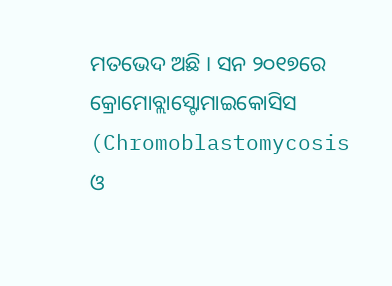ମତଭେଦ ଅଛି । ସନ ୨୦୧୭ରେ କ୍ରୋମୋବ୍ଲାସ୍ଟୋମାଇକୋସିସ (Chromoblastomycosis ଓ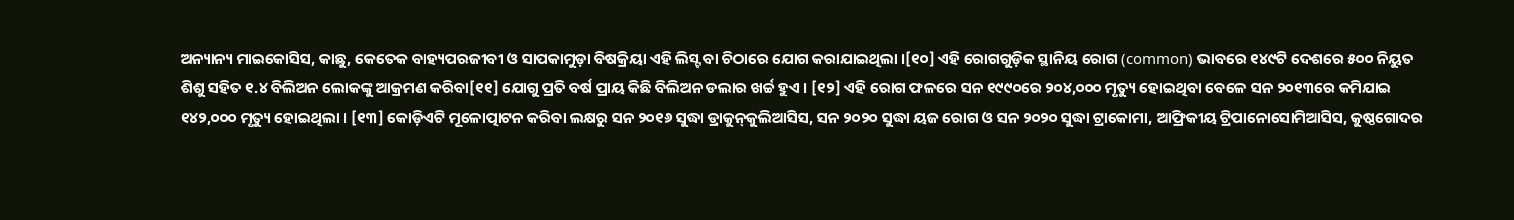ଅନ୍ୟାନ୍ୟ ମାଇକୋସିସ, କାଛୁ, କେତେକ ବାହ୍ୟପରଜୀବୀ ଓ ସାପକାମୁଡ଼ା ବିଷକ୍ରିୟା ଏହି ଲିସ୍ଟ ବା ଚିଠାରେ ଯୋଗ କରାଯାଇଥିଲା ।[୧୦] ଏହି ରୋଗ‌ଗୁଡ଼ିକ ସ୍ଥାନିୟ ରୋଗ (common) ଭାବରେ ୧୪୯ଟି ଦେଶରେ ୫୦୦ ନିୟୁତ ଶିଶୁ ସ‌ହିତ ୧.୪ ବିଲିଅନ ଲୋକଙ୍କୁ ଆକ୍ରମଣ କରିବା[୧୧] ଯୋଗୁ ପ୍ରତି ବର୍ଷ ପ୍ରାୟ କିଛି ବିଲିଅନ ଡଲାର ଖର୍ଚ୍ଚ ହୁଏ । [୧୨] ଏହି ରୋଗ ଫଳରେ ସନ ୧୯୯୦ରେ ୨୦୪,୦୦୦ ମୃତ୍ୟୁ ହୋଇଥିବା ବେଳେ ସନ ୨୦୧୩ରେ କମିଯାଇ ୧୪୨,୦୦୦ ମୃତ୍ୟୁ ହୋଇଥିଲା । [୧୩] କୋଡ଼ିଏଟି ମୂଳୋତ୍ପାଟନ କରିବା ଲକ୍ଷରୁ ସନ ୨୦୧୬ ସୁଦ୍ଧା ଡ୍ରାକୁନ୍‌କୁଲିଆସିସ, ସନ ୨୦୨୦ ସୁଦ୍ଧା ୟଜ ରୋଗ ଓ ସନ ୨୦୨୦ ସୁଦ୍ଧା ଟ୍ରାକୋମା, ଆଫ୍ରିକୀୟ ଟ୍ରିପାନୋସୋମିଆସିସ, କୁଷ୍ଠଗୋଦର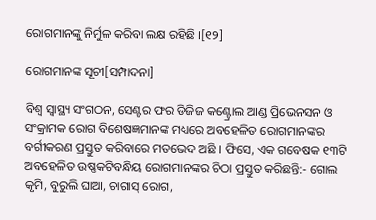ରୋଗମାନଙ୍କୁ ନିର୍ମୁଳ କରିବା ଲକ୍ଷ ରହିଛି ।[୧୨]

ରୋଗମାନଙ୍କ ସୂଚୀ[ସମ୍ପାଦନା]

ବିଶ୍ୱ ସ୍ୱାସ୍ଥ୍ୟ ସଂଗଠନ, ସେଣ୍ଟର ଫର ଡିଜିଜ କଣ୍ଟ୍ରୋଲ ଆଣ୍ଡ ପ୍ରିଭେନସନ ଓ ସଂକ୍ରାମକ ରୋଗ ବିଶେଷଜ୍ଞମାନଙ୍କ ମଧ୍ୟରେ ଅବ‌ହେଳିତ ରୋଗମାନଙ୍କର ବର୍ଗୀକରଣ ପ୍ରସ୍ତୁତ କରିବାରେ ମତଭେଦ ଅଛି । ଫିସେ, ଏକ ଗବେଷକ ୧୩ଟି ଅବ‌ହେଳିତ ଉଷ୍ଣକଟିବନ୍ଧିୟ ରୋଗ‌ମାନଙ୍କର ଚିଠା ପ୍ରସ୍ତୁତ କରିଛନ୍ତି:- ଗୋଲ କୃମି, ବୁରୁଲି ଘାଆ, ଚାଗାସ୍ ରୋଗ,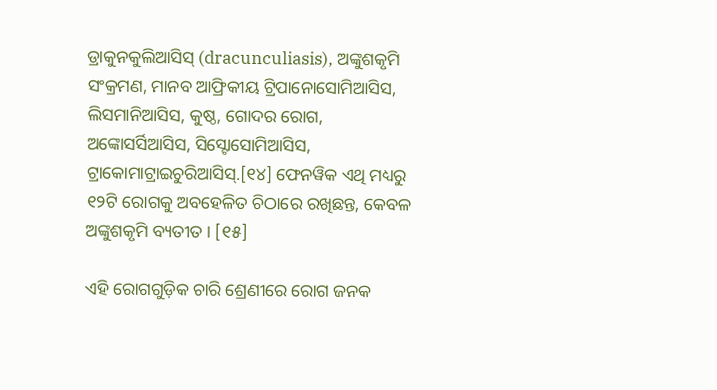ଡ୍ରାକୁନ‌କୁଲିଆସିସ୍ (dracunculiasis), ଅଙ୍କୁଶକୃମି ସଂକ୍ରମଣ, ମାନବ ଆଫ୍ରିକୀୟ ଟ୍ରିପାନୋସୋମିଆସିସ, ଲିସମାନିଆସିସ, କୁଷ୍ଠ, ଗୋଦର ରୋଗ, ଅଙ୍କୋସର୍ସିଆସିସ, ସିସ୍ଟୋସୋମିଆସିସ, ଟ୍ରାକୋମାଟ୍ରାଇଚୁରିଆସିସ୍.[୧୪] ଫେନ‌ୱିକ ଏଥି ମଧ୍ୟରୁ ୧୨ଟି ରୋଗକୁ ଅବ‌ହେଳିତ ଚିଠାରେ ରଖିଛନ୍ତ, କେବଳ ଅଙ୍କୁଶକୃମି ବ୍ୟତୀତ । [୧୫]

ଏହି ରୋଗ‌ଗୁଡ଼ିକ ଚାରି ଶ୍ରେଣୀରେ ରୋଗ ଜନ‌କ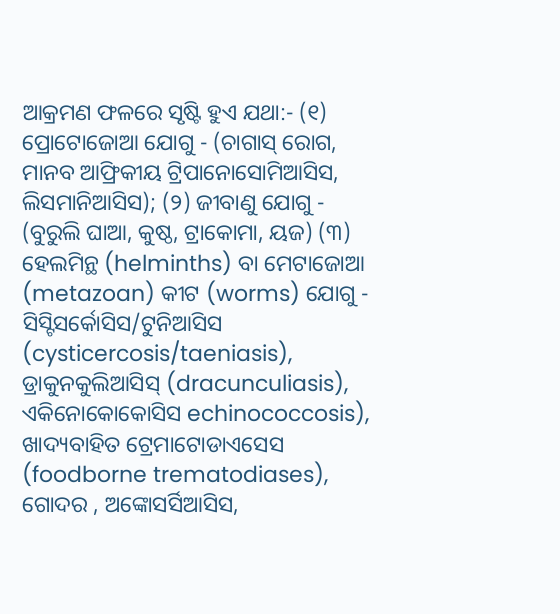ଆକ୍ରମଣ ଫଳରେ ସୃଷ୍ଟି ହୁଏ ଯଥା:- (୧) ପ୍ରୋଟୋଜୋଆ ଯୋଗୁ - (ଚାଗାସ୍ ରୋଗ, ମାନବ ଆଫ୍ରିକୀୟ ଟ୍ରିପାନୋସୋମିଆସିସ, ଲିସମାନିଆସିସ); (୨) ଜୀବାଣୁ ଯୋଗୁ - (ବୁରୁଲି ଘାଆ, କୁଷ୍ଠ, ଟ୍ରାକୋମା, ୟଜ) (୩) ହେଲମିନ୍ଥ (helminths) ବା ମେଟାଜୋଆ (metazoan) କୀଟ (worms) ଯୋଗୁ - ସିସ୍ଟିସର୍କୋସିସ/ଟୁନିଆସିସ (cysticercosis/taeniasis), ଡ୍ରାକୁନ‌କୁଲିଆସିସ୍ (dracunculiasis), ଏକିନୋକୋକୋସିସ echinococcosis), ଖାଦ୍ୟବାହିତ ଟ୍ରେମାଟୋଡାଏସେସ (foodborne trematodiases), ଗୋଦର , ଅଙ୍କୋସର୍ସିଆସିସ,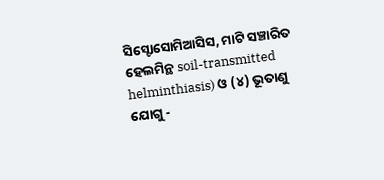ସିସ୍ଟୋସୋମିଆସିସ, ମାଟି ସଞ୍ଚାରିତ ହେଲମିନ୍ଥ soil-transmitted helminthiasis) ଓ (୪) ଭୂତାଣୁ ଯୋଗୁ -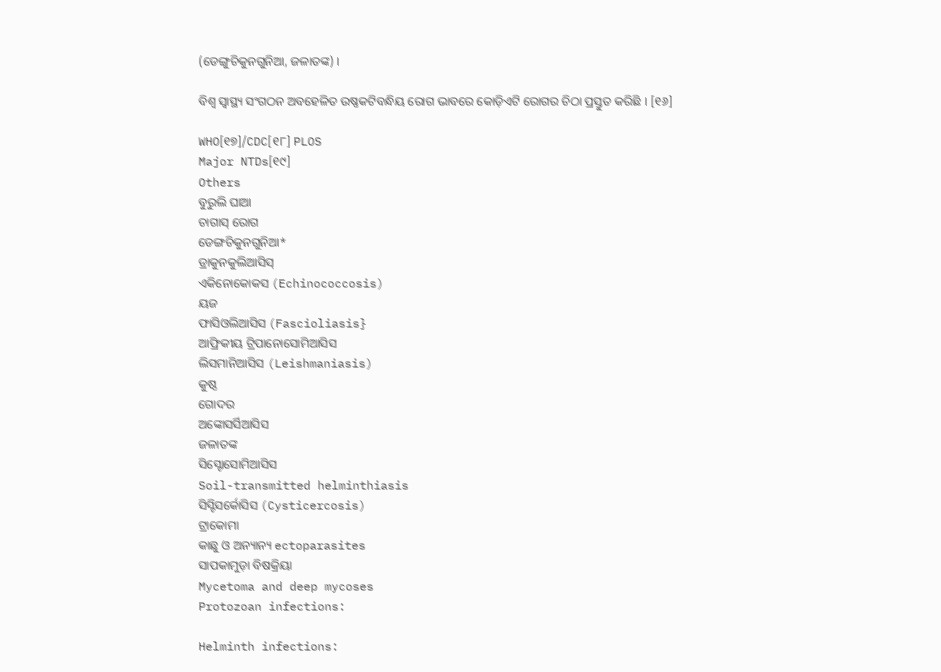(ଡେଙ୍ଗୁଚିକୁନ‌ଗୁନିଆ, ଜଳାତଙ୍କ) ।

ବିଶ୍ୱ ସ୍ୱାସ୍ଥ୍ୟ ସଂଗଠନ ଅବ‌ହେଳିତ ଉଷ୍ଣକଟିବନ୍ଧିୟ ରୋଗ‌ ଭାବରେ କୋଡ଼ିଏଟି ରୋଗର ଚିଠା ପ୍ରସ୍ତୁତ କରିଛି । [୧୬]

WHO[୧୭]/CDC[୧୮] PLOS
Major NTDs[୧୯]
Others
ବୁରୁଲି ଘାଆ
ଚାଗାସ୍ ରୋଗ
ଡେଙ୍ଗଚିକୁନ‌ଗୁନିଆ*
ଡ୍ରାକୁନ‌କୁଲିଆସିସ୍
ଏକିନୋକୋକସ (Echinococcosis)
ୟଜ
ଫାସିଓଲିଆସିସ (Fascioliasis}
ଆଫ୍ରିକୀୟ ଟ୍ରିପାନୋସୋମିଆସିସ
ଲିସମାନିଆସିସ (Leishmaniasis)
କୁଷ୍ଠ
ଗୋଦର
ଅଙ୍କୋସର୍ସିଆସିସ
ଜଳାତଙ୍କ
ସିସ୍ଟୋସୋମିଆସିସ
Soil-transmitted helminthiasis
ସିସ୍ଟିସର୍କୋସିସ (Cysticercosis)
ଟ୍ରାକୋମା
କାଛୁ ଓ ଅନ୍ୟାନ୍ୟ ectoparasites
ସାପକାମୁଡ଼ା ବିଷକ୍ରିୟା
Mycetoma and deep mycoses
Protozoan infections:

Helminth infections: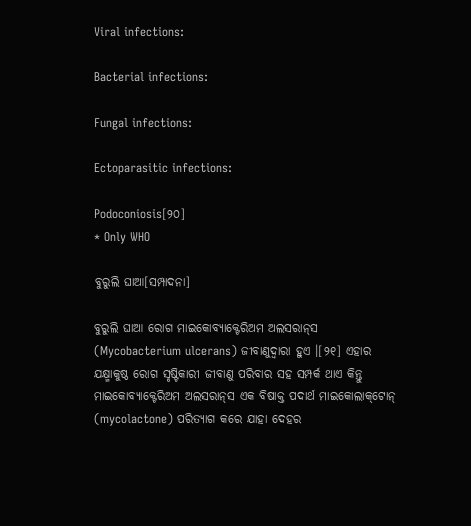Viral infections:

Bacterial infections:

Fungal infections:

Ectoparasitic infections:

Podoconiosis[୨୦]
* Only WHO

ବୁରୁଲି ଘାଆ[ସମ୍ପାଦନା]

ବୁରୁଲି ଘାଆ ରୋଗ ମାଇକୋବ୍ୟାକ୍ଟେରିଅମ ଅଲସରାନ୍‌ସ (Mycobacterium ulcerans) ଜୀବାଣୁଦ୍ୱାରା ହୁଏ ।[୨୧] ଏହାର ଯକ୍ଷ୍ମାକୁଷ୍ଠ ରୋଗ ସୃଷ୍ଟିକାରୀ ଜୀବାଣୁ ପରିବାର ସ‌ହ ସମ୍ପର୍କ ଥାଏ କିନ୍ତୁ ମାଇକୋବ୍ୟାକ୍ଟେରିଅମ ଅଲସରାନ୍‌ସ ଏକ ବିଷାକ୍ତ ପଦାର୍ଥ ମାଇକୋଲାକ୍‌ଟୋନ୍ (mycolactone) ପରିତ୍ୟାଗ କରେ ଯାହା ଦେହର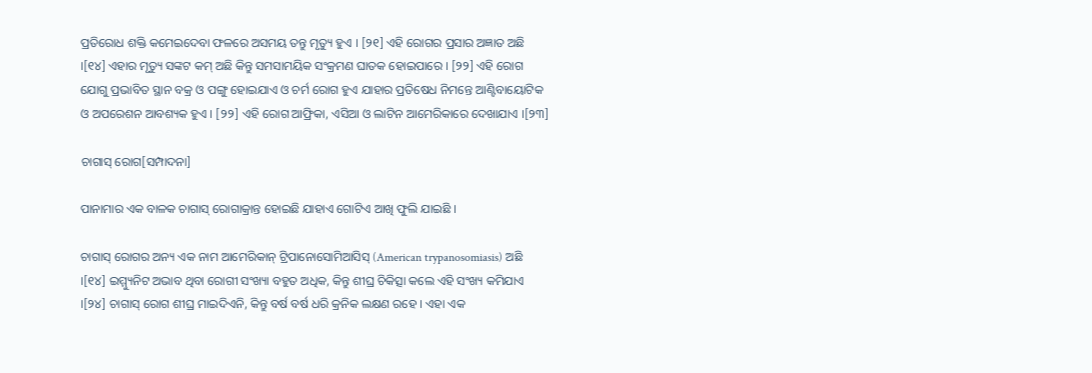ପ୍ରତିରୋଧ ଶକ୍ତି କମେଇଦେବା ଫଳରେ ଅସମୟ ତନ୍ତୁ ମୃତ୍ୟୁ ହୁଏ । [୨୧] ଏହି ରୋଗର ପ୍ରସାର ଅଜ୍ଞାତ ଅଛି ।[୧୪] ଏହାର ମୃତ୍ୟୁ ସଙ୍କଟ କମ୍ ଅଛି କିନ୍ତୁ ସମସାମୟିକ ସଂକ୍ରମଣ ଘାତକ ହୋଇପାରେ । [୨୨] ଏହି ରୋଗ ଯୋଗୁ ପ୍ରଭାବିତ ସ୍ଥାନ ବକ୍ର ଓ ପଙ୍ଗୁ ହୋଇଯାଏ ଓ ଚର୍ମ ରୋଗ ହୁଏ ଯାହାର ପ୍ରତିଷେଧ ନିମନ୍ତେ ଆଣ୍ଟିବାୟୋଟିକ ଓ ଅପରେଶନ ଆବଶ୍ୟକ ହୁଏ । [୨୨] ଏହି ରୋଗ ଆଫ୍ରିକା, ଏସିଆ ଓ ଲାଟିନ ଆମେରିକାରେ ଦେଖାଯାଏ ।[୨୩]

ଚାଗାସ୍ ରୋଗ[ସମ୍ପାଦନା]

ପାନାମାର ଏକ ବାଳକ ଚାଗାସ୍ ରୋଗାକ୍ରାନ୍ତ ହୋଇଛି ଯାହାଏ ଗୋଟିଏ ଆଖି ଫୁଲି ଯାଇଛି ।

ଚାଗାସ୍ ରୋଗର ଅନ୍ୟ ଏକ ନାମ ଆମେରିକାନ୍ ଟ୍ରିପାନୋସୋମିଆସିସ୍ (American trypanosomiasis) ଅଛି ।[୧୪] ଇମ୍ମ୍ୟୁନିଟ ଅଭାବ ଥିବା ରୋଗୀ ସଂଖ୍ୟା ବ‌ହୁତ ଅଧିକ, କିନ୍ତୁ ଶୀଘ୍ର ଚିକିତ୍ସା କଲେ ଏହି ସଂଖ୍ୟ କମିଯାଏ ।[୨୪] ଚାଗାସ୍ ରୋଗ ଶୀଘ୍ର ମାଇଦିଏନି, କିନ୍ତୁ ବର୍ଷ ବର୍ଷ ଧରି କ୍ରନିକ ଲକ୍ଷଣ ରହେ । ଏହା ଏକ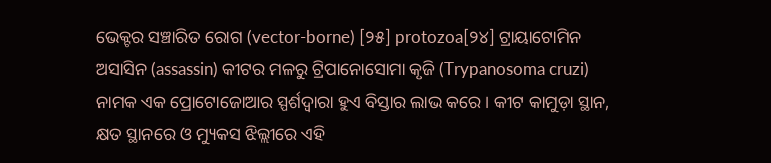ଭେକ୍ଟର ସଞ୍ଚାରିତ ରୋଗ (vector-borne) [୨୫] protozoa[୨୪] ଟ୍ରାୟାଟୋମିନ ଅସାସିନ (assassin) କୀଟର ମଳରୁ ଟ୍ରିପାନୋସୋମା କୃଜି (Trypanosoma cruzi) ନାମକ ଏକ ପ୍ରୋଟୋଜୋଆର ସ୍ପର୍ଶଦ୍ୱାରା ହୁଏ ବିସ୍ତାର ଲାଭ କରେ । କୀଟ କାମୁଡ଼ା ସ୍ଥାନ, କ୍ଷତ ସ୍ଥାନରେ ଓ ମ୍ୟୁକସ ଝିଲ୍ଲୀରେ ଏହି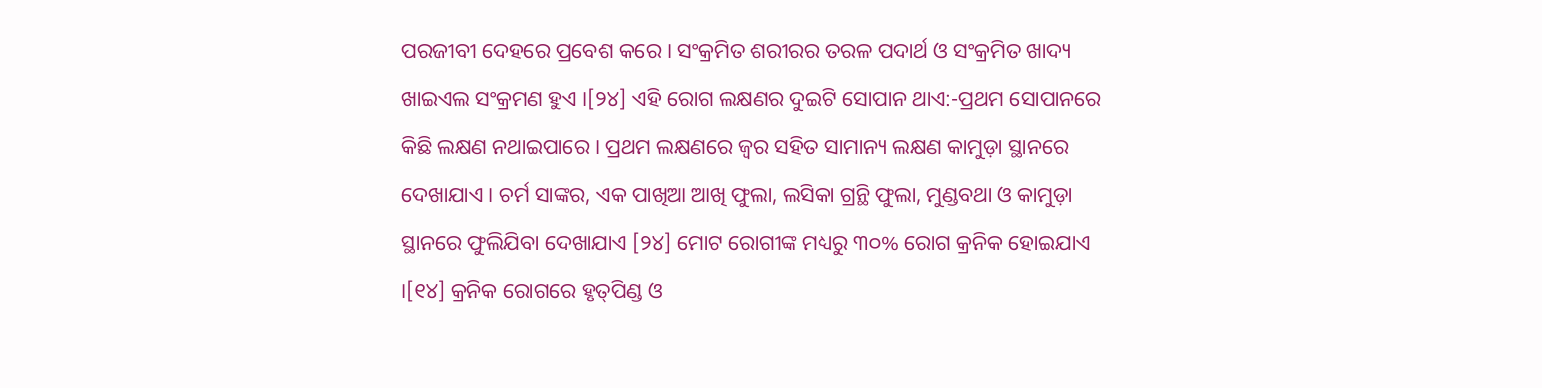ପରଜୀବୀ ଦେହରେ ପ୍ରବେଶ କରେ । ସଂକ୍ରମିତ ଶରୀରର ତରଳ ପଦାର୍ଥ ଓ ସଂକ୍ରମିତ ଖାଦ୍ୟ ଖାଇଏଲ ସଂକ୍ରମଣ ହୁଏ ।[୨୪] ଏହି ରୋଗ ଲକ୍ଷଣର ଦୁଇଟି ସୋପାନ ଥାଏ:-ପ୍ରଥମ ସୋପାନରେ କିଛି ଲକ୍ଷଣ ନଥାଇପାରେ । ପ୍ରଥମ ଲକ୍ଷଣରେ ଜ୍ୱର ସ‌ହିତ ସାମାନ୍ୟ ଲକ୍ଷଣ କାମୁଡ଼ା ସ୍ଥାନରେ ଦେଖାଯାଏ । ଚର୍ମ ସାଙ୍କର, ଏକ ପାଖିଆ ଆଖି ଫୁଲା, ଲସିକା ଗ୍ରନ୍ଥି ଫୁଲା, ମୁଣ୍ଡବଥା ଓ କାମୁଡ଼ା ସ୍ଥାନରେ ଫୁଲିଯିବା ଦେଖାଯାଏ [୨୪] ମୋଟ ରୋଗୀଙ୍କ ମଧ୍ୟରୁ ୩୦% ରୋଗ କ୍ରନିକ ହୋଇଯାଏ ।[୧୪] କ୍ରନିକ ରୋଗରେ ହୃତ୍‌ପିଣ୍ଡ ଓ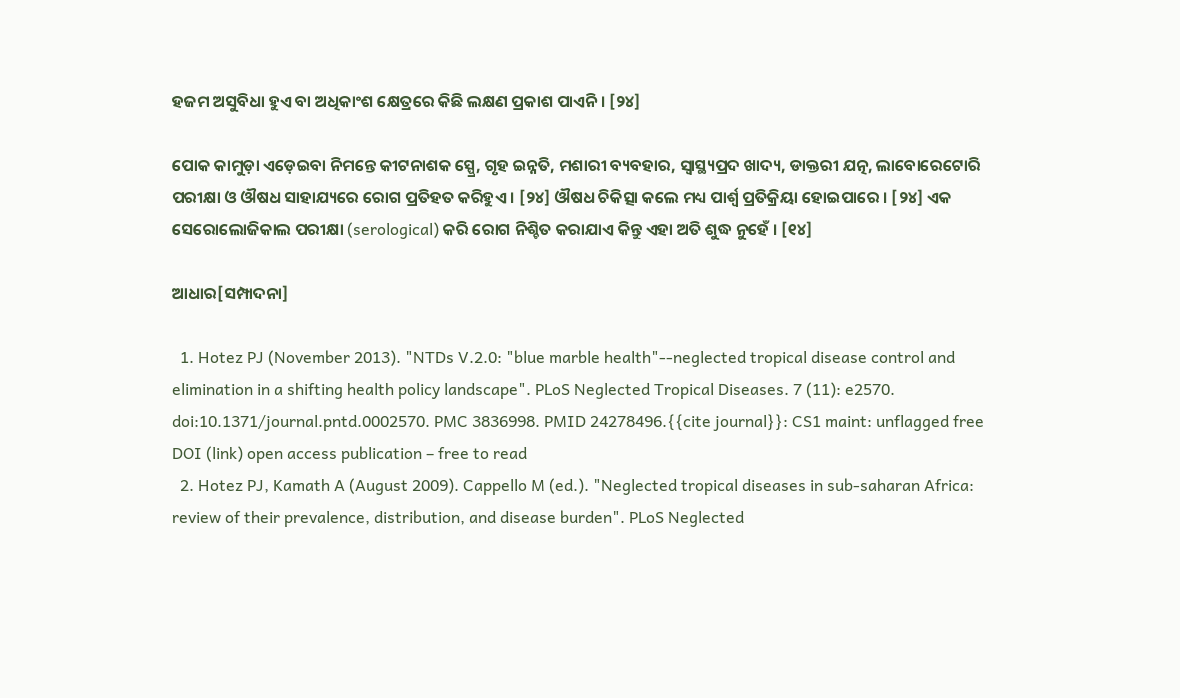ହଜମ ଅସୁବିଧା ହୁଏ ବା ଅଧିକାଂଶ କ୍ଷେତ୍ରରେ କିଛି ଲକ୍ଷଣ ପ୍ରକାଶ ପାଏନି । [୨୪]

ପୋକ କାମୁଡ଼ା ଏଡ଼େଇବା ନିମନ୍ତେ କୀଟନାଶକ ସ୍ପ୍ରେ, ଗୃହ ଇନ୍ନତି, ମଶାରୀ ବ୍ୟବ‌ହାର, ସ୍ୱାସ୍ଥ୍ୟପ୍ରଦ ଖାଦ୍ୟ, ଡାକ୍ତରୀ ଯତ୍ନ, ଲାବୋରେଟୋରି ପରୀକ୍ଷା ଓ ଔଷଧ ସାହାଯ୍ୟରେ ରୋଗ ପ୍ରତିହତ କରିହୁଏ । [୨୪] ଔଷଧ ଚିକିତ୍ସା କଲେ ମଧ୍ୟ ପାର୍ଶ୍ୱ ପ୍ରତିକ୍ରିୟା ହୋଇପାରେ । [୨୪] ଏକ ସେରୋଲୋଜିକାଲ ପରୀକ୍ଷା (serological) କରି ରୋଗ ନିଶ୍ଚିତ କରାଯାଏ କିନ୍ତୁ ଏହା ଅତି ଶୁଦ୍ଧ ନୁହେଁ । [୧୪]

ଆଧାର[ସମ୍ପାଦନା]

  1. Hotez PJ (November 2013). "NTDs V.2.0: "blue marble health"--neglected tropical disease control and elimination in a shifting health policy landscape". PLoS Neglected Tropical Diseases. 7 (11): e2570. doi:10.1371/journal.pntd.0002570. PMC 3836998. PMID 24278496.{{cite journal}}: CS1 maint: unflagged free DOI (link) open access publication – free to read
  2. Hotez PJ, Kamath A (August 2009). Cappello M (ed.). "Neglected tropical diseases in sub-saharan Africa: review of their prevalence, distribution, and disease burden". PLoS Neglected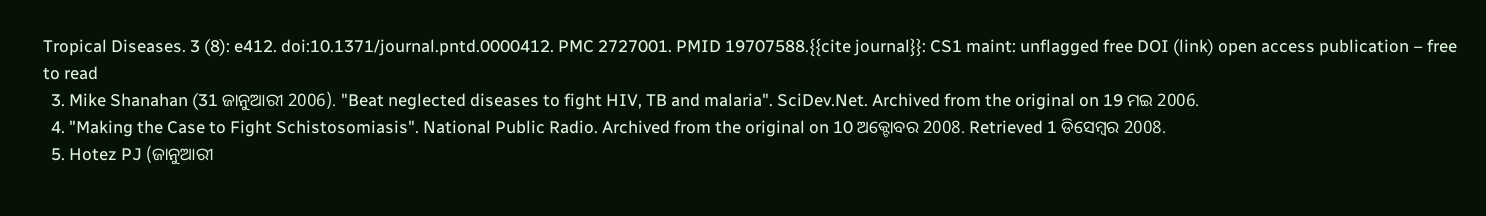Tropical Diseases. 3 (8): e412. doi:10.1371/journal.pntd.0000412. PMC 2727001. PMID 19707588.{{cite journal}}: CS1 maint: unflagged free DOI (link) open access publication – free to read
  3. Mike Shanahan (31 ଜାନୁଆରୀ 2006). "Beat neglected diseases to fight HIV, TB and malaria". SciDev.Net. Archived from the original on 19 ମଇ 2006.
  4. "Making the Case to Fight Schistosomiasis". National Public Radio. Archived from the original on 10 ଅକ୍ଟୋବର 2008. Retrieved 1 ଡିସେମ୍ବର 2008.
  5. Hotez PJ (ଜାନୁଆରୀ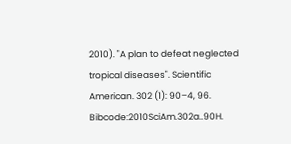2010). "A plan to defeat neglected tropical diseases". Scientific American. 302 (1): 90–4, 96. Bibcode:2010SciAm.302a..90H.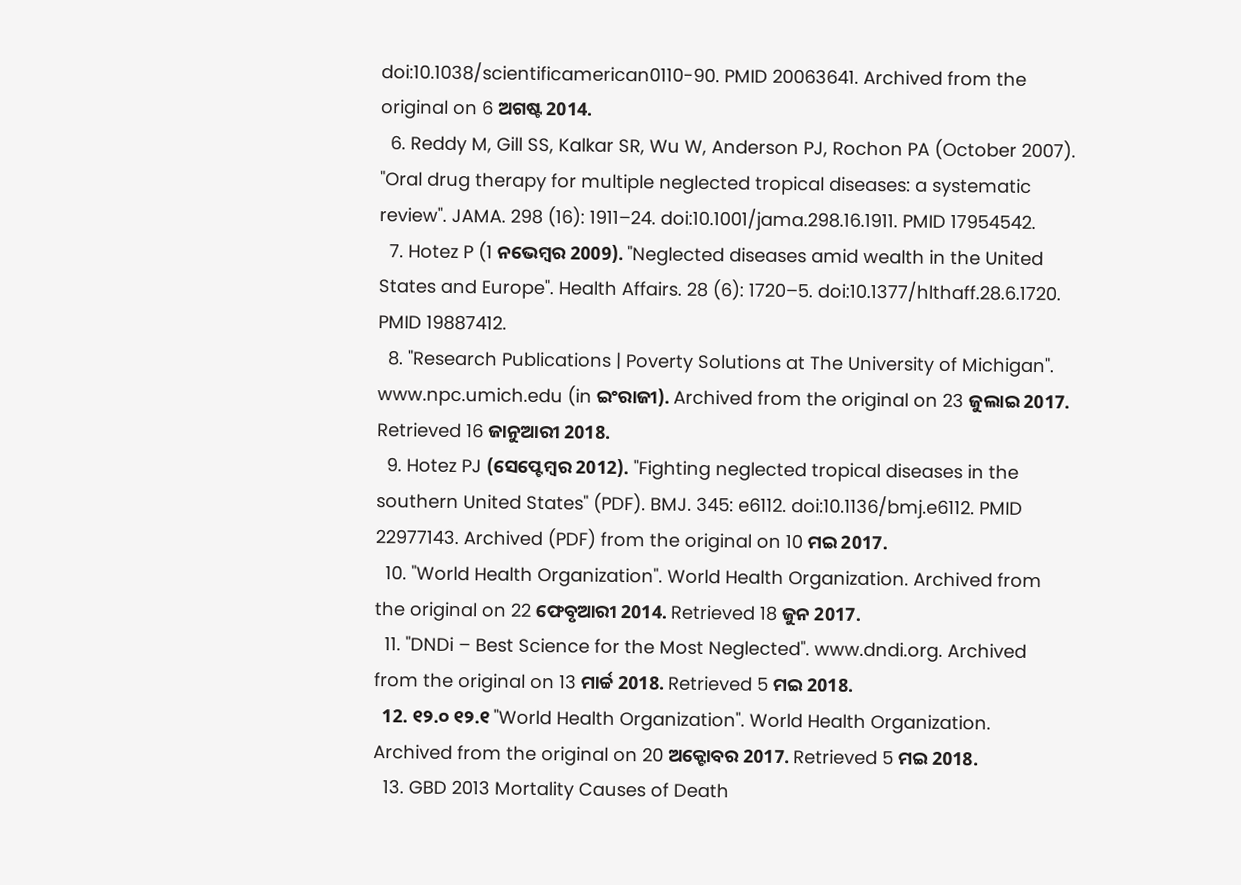doi:10.1038/scientificamerican0110-90. PMID 20063641. Archived from the original on 6 ଅଗଷ୍ଟ 2014.
  6. Reddy M, Gill SS, Kalkar SR, Wu W, Anderson PJ, Rochon PA (October 2007). "Oral drug therapy for multiple neglected tropical diseases: a systematic review". JAMA. 298 (16): 1911–24. doi:10.1001/jama.298.16.1911. PMID 17954542.
  7. Hotez P (1 ନଭେମ୍ବର 2009). "Neglected diseases amid wealth in the United States and Europe". Health Affairs. 28 (6): 1720–5. doi:10.1377/hlthaff.28.6.1720. PMID 19887412.
  8. "Research Publications | Poverty Solutions at The University of Michigan". www.npc.umich.edu (in ଇଂରାଜୀ). Archived from the original on 23 ଜୁଲାଇ 2017. Retrieved 16 ଜାନୁଆରୀ 2018.
  9. Hotez PJ (ସେପ୍ଟେମ୍ବର 2012). "Fighting neglected tropical diseases in the southern United States" (PDF). BMJ. 345: e6112. doi:10.1136/bmj.e6112. PMID 22977143. Archived (PDF) from the original on 10 ମଇ 2017.
  10. "World Health Organization". World Health Organization. Archived from the original on 22 ଫେବୃଆରୀ 2014. Retrieved 18 ଜୁନ 2017.
  11. "DNDi – Best Science for the Most Neglected". www.dndi.org. Archived from the original on 13 ମାର୍ଚ୍ଚ 2018. Retrieved 5 ମଇ 2018.
  12. ୧୨.୦ ୧୨.୧ "World Health Organization". World Health Organization. Archived from the original on 20 ଅକ୍ଟୋବର 2017. Retrieved 5 ମଇ 2018.
  13. GBD 2013 Mortality Causes of Death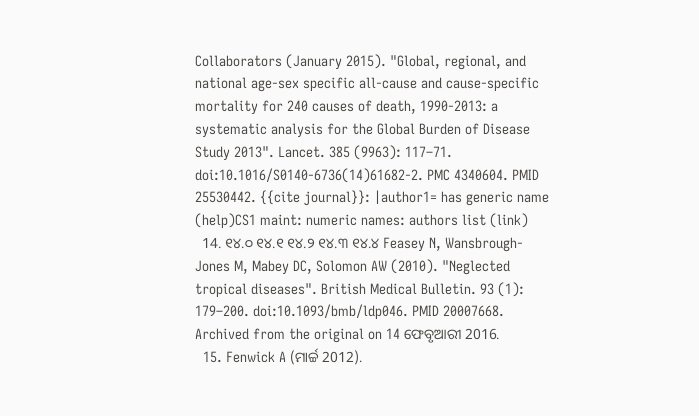Collaborators (January 2015). "Global, regional, and national age-sex specific all-cause and cause-specific mortality for 240 causes of death, 1990-2013: a systematic analysis for the Global Burden of Disease Study 2013". Lancet. 385 (9963): 117–71. doi:10.1016/S0140-6736(14)61682-2. PMC 4340604. PMID 25530442. {{cite journal}}: |author1= has generic name (help)CS1 maint: numeric names: authors list (link)
  14. ୧୪.୦ ୧୪.୧ ୧୪.୨ ୧୪.୩ ୧୪.୪ Feasey N, Wansbrough-Jones M, Mabey DC, Solomon AW (2010). "Neglected tropical diseases". British Medical Bulletin. 93 (1): 179–200. doi:10.1093/bmb/ldp046. PMID 20007668. Archived from the original on 14 ଫେବୃଆରୀ 2016.
  15. Fenwick A (ମାର୍ଚ୍ଚ 2012).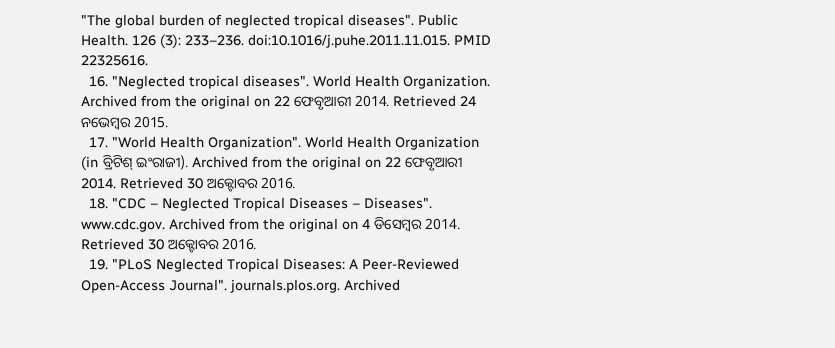"The global burden of neglected tropical diseases". Public Health. 126 (3): 233–236. doi:10.1016/j.puhe.2011.11.015. PMID 22325616.
  16. "Neglected tropical diseases". World Health Organization. Archived from the original on 22 ଫେବୃଆରୀ 2014. Retrieved 24 ନଭେମ୍ବର 2015.
  17. "World Health Organization". World Health Organization (in ବ୍ରିଟିଶ୍‌ ଇଂରାଜୀ). Archived from the original on 22 ଫେବୃଆରୀ 2014. Retrieved 30 ଅକ୍ଟୋବର 2016.
  18. "CDC – Neglected Tropical Diseases – Diseases". www.cdc.gov. Archived from the original on 4 ଡିସେମ୍ବର 2014. Retrieved 30 ଅକ୍ଟୋବର 2016.
  19. "PLoS Neglected Tropical Diseases: A Peer-Reviewed Open-Access Journal". journals.plos.org. Archived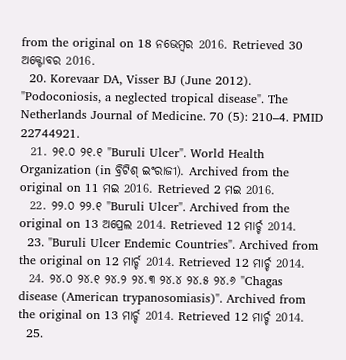from the original on 18 ନଭେମ୍ବର 2016. Retrieved 30 ଅକ୍ଟୋବର 2016.
  20. Korevaar DA, Visser BJ (June 2012). "Podoconiosis, a neglected tropical disease". The Netherlands Journal of Medicine. 70 (5): 210–4. PMID 22744921.
  21. ୨୧.୦ ୨୧.୧ "Buruli Ulcer". World Health Organization (in ବ୍ରିଟିଶ୍‌ ଇଂରାଜୀ). Archived from the original on 11 ମଇ 2016. Retrieved 2 ମଇ 2016.
  22. ୨୨.୦ ୨୨.୧ "Buruli Ulcer". Archived from the original on 13 ଅପ୍ରେଲ 2014. Retrieved 12 ମାର୍ଚ୍ଚ 2014.
  23. "Buruli Ulcer Endemic Countries". Archived from the original on 12 ମାର୍ଚ୍ଚ 2014. Retrieved 12 ମାର୍ଚ୍ଚ 2014.
  24. ୨୪.୦ ୨୪.୧ ୨୪.୨ ୨୪.୩ ୨୪.୪ ୨୪.୫ ୨୪.୬ "Chagas disease (American trypanosomiasis)". Archived from the original on 13 ମାର୍ଚ୍ଚ 2014. Retrieved 12 ମାର୍ଚ୍ଚ 2014.
  25.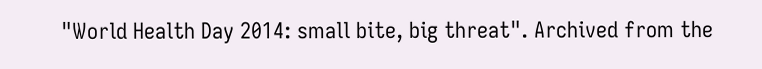"World Health Day 2014: small bite, big threat". Archived from the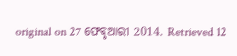original on 27 ଫେବୃଆରୀ 2014. Retrieved 12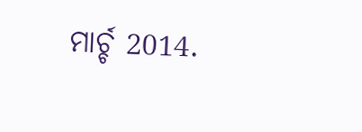ମାର୍ଚ୍ଚ 2014.